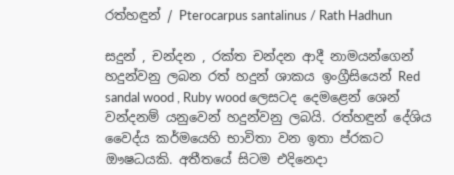රත්හඳුන් / Pterocarpus santalinus / Rath Hadhun

සදුන් , චන්දන , රක්ත චන්දන ආදී නාමයන්ගෙන් හදුන්වනු ලබන රත් හදුන් ශාකය ඉංග්‍රීසියෙන් Red sandal wood , Ruby wood ලෙසටද දෙමළෙන් ශෙන් වන්දනම් යනුවෙන් හදුන්වනු ලබයි. රත්හඳුන් දේශිය වෛද්ය කර්මයෙහි භාවිතා වන ඉතා ප්රකට ඖෂධයකි. අතීතයේ සිටම එදිනෙදා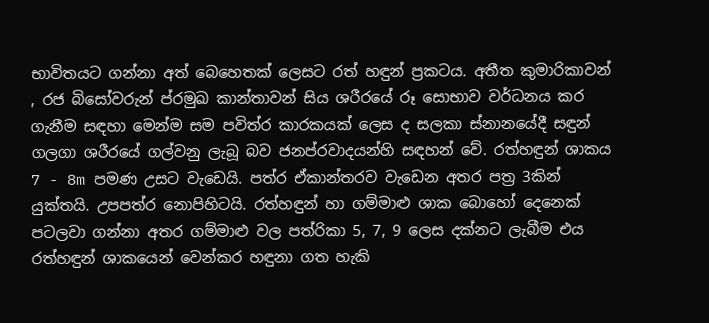භාවිතයට ගන්නා අත් බෙහෙතක් ලෙසට රත් හඳුන් ප්‍රකටය. අතීත කුමාරිකාවන් , රජ බිසෝවරුන් ප්රමුඛ කාන්තාවන් සිය ශරීරයේ රූ සොභාව වර්ධනය කර ගැනීම සඳහා මෙන්ම සම පවිත්ර කාරකයක් ලෙස ද සලකා ස්නානයේදී සඳුන් ගලගා ශරීරයේ ගල්වනු ලැබූ බව ජනප්රවාදයන්හි සඳහන් වේ. රත්හඳුන් ශාකය 7 - 8m පමණ උසට වැඩෙයි. පත්ර ඒකාන්තරව වැඩෙන අතර පත්‍ර 3කින් යුක්තයි. උපපත්ර නොපිහිටයි. රත්හඳුන් හා ගම්මාළු ශාක බොහෝ දෙනෙක් පටලවා ගන්නා අතර ගම්මාළු වල පත්රිකා 5, 7, 9 ලෙස දක්නට ලැබීම එය රත්හඳුන් ශාකයෙන් වෙන්කර හඳුනා ගත හැකි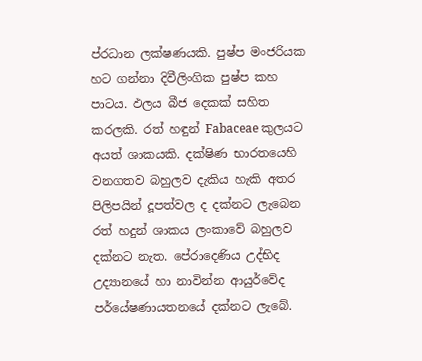ප්රධාන ලක්ෂණයකි. පුෂ්ප මංජරියක හට ගන්නා දිවීලිංගික පුෂ්ප කහ පාටය. ඵලය බීජ දෙකක් සහිත කරලකි. රත් හඳුන් Fabaceae කුලයට අයත් ශාකයකි. දක්ෂිණ භාරතයෙහි වනගතව බහුලව දැකිය හැකි අතර පිලිපයින් දූපත්වල ද දක්නට ලැබෙන රත් හදුන් ශාකය ලංකාවේ බහුලව දක්නට නැත. පේරාදෙණිය උද්භිද උද්‍යානයේ හා නාවින්න ආයුර්වේද පර්යේෂණායතනයේ දක්නට ලැබේ.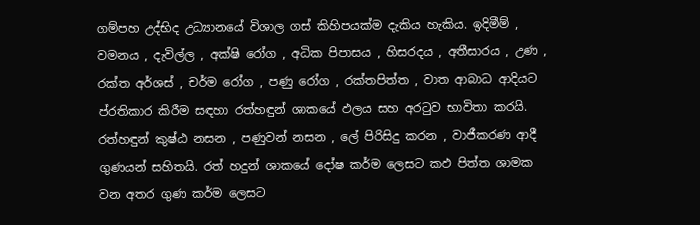ගම්පහ උද්භිද උධ්‍යානයේ විශාල ගස් කිහිපයක්ම දැකිය හැකිය. ඉදිමීම් , වමනය , දැවිල්ල , අක්ෂි රෝග , අධික පිපාසය , හිසරදය , අතීසාරය , උණ , රක්ත අර්ශස් , චර්ම රෝග , පණු රෝග , රක්තපිත්ත , වාත ආබාධ ආදියට ප්රතිකාර කිරීම සඳහා රත්හඳුන් ශාකයේ ඵලය සහ අරටුව භාවිතා කරයි. රත්හඳුන් කුෂ්ඨ නසන , පණුවන් නසන , ලේ පිරිසිදු කරන , වාජීකරණ ආදී ගුණයන් සහිතයි. රත් හදුන් ශාකයේ දෝෂ කර්ම ලෙසට කඵ පිත්ත ශාමක වන අතර ගුණ කර්ම ලෙසට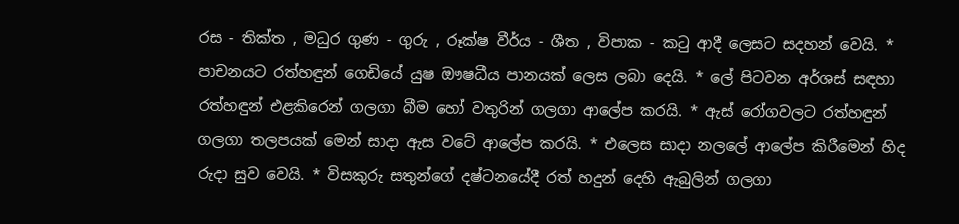රස - තික්ත , මධුර ගුණ - ගුරු , රූක්ෂ වීර්ය - ශීත , විපාක - කටු ආදී ලෙසට සදහන් වෙයි. * පාචනයට රත්හඳුන් ගෙඩියේ යුෂ ඖෂධීය පානයක් ලෙස ලබා දෙයි. * ලේ පිටවන අර්ශස් සඳහා රත්හඳුන් එළකිරෙන් ගලගා බීම හෝ වතුරින් ගලගා ආලේප කරයි. * ඇස් රෝගවලට රත්හඳුන් ගලගා තලපයක් මෙන් සාදා ඇස වටේ ආලේප කරයි. * එලෙස සාදා නලලේ ආලේප කිරීමෙන් හිද රුදා සුව වෙයි. * විසකුරු සතුන්ගේ දෂ්ටනයේදී රත් හදුන් දෙහි ඇබුලින් ගලගා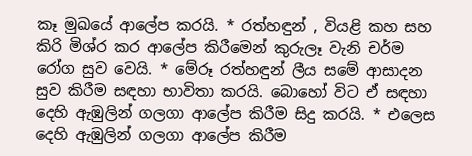කෑ මුඛයේ ආලේප කරයි. * රත්හඳුන් , වියළි කහ සහ කිරි මිශ්ර කර ආලේප කිරීමෙන් කුරුලෑ වැනි චර්ම රෝග සුව වෙයි. * මේරූ රත්හඳුන් ලීය සමේ ආසාදන සුව කිරීම සඳහා භාවිතා කරයි. බොහෝ විට ඒ සඳහා දෙහි ඇඹුලින් ගලගා ආලේප කිරීම සිදු කරයි. * එලෙස දෙහි ඇඹුලින් ගලගා ආලේප කිරීම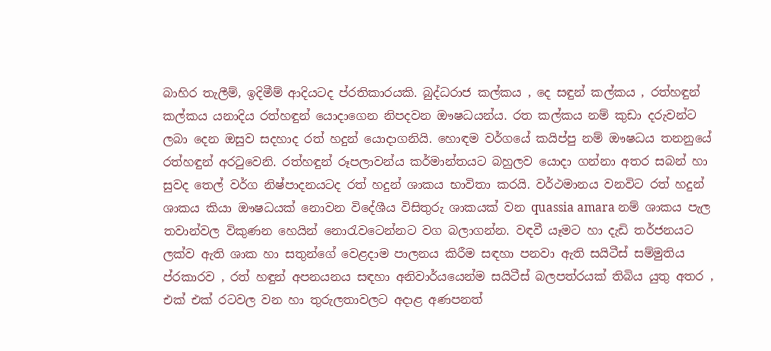බාහිර තැලීම්, ඉදිමීම් ආදියටද ප්රතිකාරයකි. බුද්ධරාජ කල්කය , දෙ සඳුන් කල්කය , රත්හඳුන් කල්කය යනාදිය රත්හඳුන් යොදාගෙන නිපදවන ඖෂධයන්ය. රත කල්කය නම් කුඩා දරුවන්ට ලබා දෙන ඔසුව සදහාද රත් හදුන් යොදාගනියි. හොඳම වර්ගයේ කයිප්පු නම් ඖෂධය තනනුයේ රත්හඳුන් අරටුවෙනි. රත්හඳුන් රූපලාවන්ය කර්මාන්තයට බහුලව යොදා ගන්නා අතර සබන් හා සුවද තෙල් වර්ග නිෂ්පාදනයටද රත් හදුන් ශාකය භාවිතා කරයි. වර්ථමානය වනවිට රත් හදුන් ශාකය කියා ඖෂධයක් නොවන විදේශීය විසිතුරු ශාකයක් වන quassia amara නම් ශාකය පැල තවාන්වල විකුණන හෙයින් නොරැවටෙන්නට වග බලාගන්න. වඳවී යෑමට හා දැඩි තර්ජනයට ලක්ව ඇති ශාක හා සතුන්ගේ වෙළදාම පාලනය කිරීම සඳහා පනවා ඇති සයිටීස් සම්මුතිය ප්රකාරව , රත් හඳුන් අපනයනය සඳහා අනිවාර්යයෙන්ම සයිටීස් බලපත්රයක් තිබිය යුතු අතර , එක් එක් රටවල වන හා තුරුලතාවලට අදාළ අණපනත්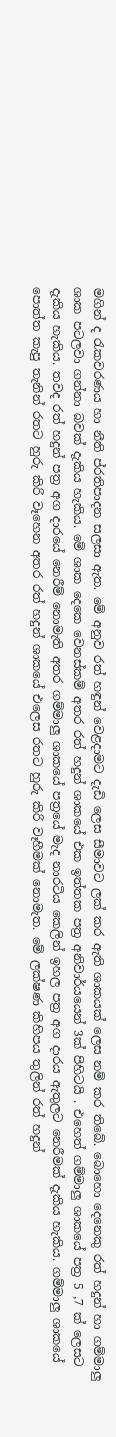මගින් ද රැකවරණය හා නීති ප්රතිපාදන සලසා ඇත. මේ අනුව රත් හඳුන් වෙළදාමට දැඩි ලෙස සීමාවට ලක් කර ඇති ශාකයක් ලෙස නම් කර තිබේ. බොහො දෙනෙකු රත් හදුන් හා ගම්මාලු ශාක පටලවා ගන්නා බවක් දැකිය හැකිය. මේ ශාක දෙකෙ වෙනස්කම් අතර රත් හදුන් ශාකයේ එක ඉත්තක පත්‍ර අනිවාර්යයෙන් 3ක් පිහිටයි . එහෙත් ගම්මාලු ශාකයේ පත්‍ර 5 ,7 ක් ලෙසට දැකිය හැකිය. තවද රත් හදුන් පත්‍ර අග දාරයේ නෙරීම් නොමැති අතර ගම්මාලු ශාකයේ පත්‍රයේ මැද නාරටිය කෙලින් ඉහල පත්‍ර අග දාරය ඇතුලට නෙරීමක් දැකිය හැකිය. ගම්මාලු ශාකයේ පොත්ත කැපු තැනින් රතට හුරු කිරි වෑහෙන අතර රත් හදුන් ශාකයේ එලෙස රතට හුරු කිරි වෑහීමක් නොමැත. මේ ලක්ෂණ කිහිපය තුලින් රත් හදුන්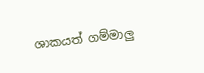ශාකයත් ගම්මාලු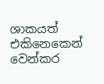ශාකයත් එකිනෙකෙන් වෙන්කර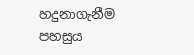හදුනාගැනීම පහසුය